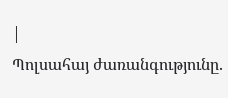|
Պոլսահայ ժառանգությունը.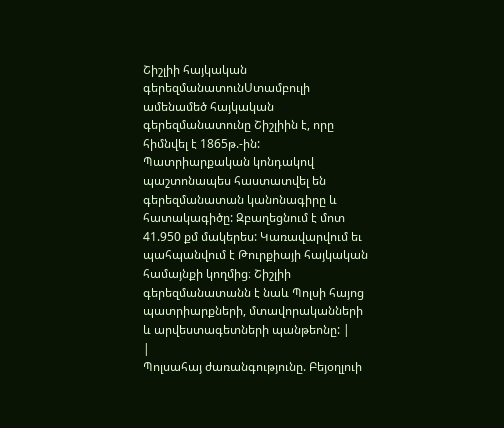Շիշլիի հայկական գերեզմանատունՍտամբուլի ամենամեծ հայկական գերեզմանատունը Շիշլիին է, որը հիմնվել է 1865թ.-ին: Պատրիարքական կոնդակով պաշտոնապես հաստատվել են գերեզմանատան կանոնագիրը և հատակագիծը: Զբաղեցնում է մոտ 41.950 քմ մակերես: Կառավարվում եւ պահպանվում է Թուրքիայի հայկական համայնքի կողմից։ Շիշլիի գերեզմանատանն է նաև Պոլսի հայոց պատրիարքների, մտավորականների և արվեստագետների պանթեոնը: |
|
Պոլսահայ ժառանգությունը. Բեյօղլուի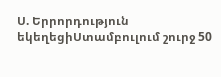Ս. Երրորդություն եկեղեցիՍտամբուլում շուրջ 50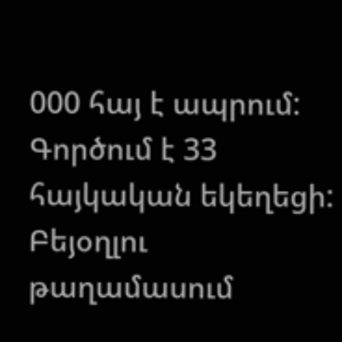000 հայ է ապրում: Գործում է 33 հայկական եկեղեցի: Բեյօղլու թաղամասում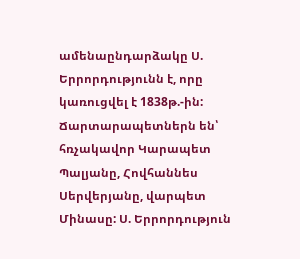ամենաընդարձակը Ս. Երրորդությունն է, որը կառուցվել է 1838թ.-ին: Ճարտարապետներն են՝ հռչակավոր Կարապետ Պալյանը, Հովհաննես Սերվերյանը, վարպետ Մինասը: Ս. Երրորդություն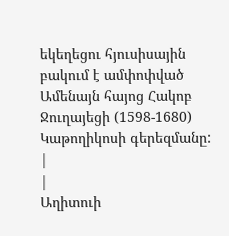եկեղեցու հյուսիսային բակում է ամփոփված Ամենայն հայոց Հակոբ Ջուղայեցի (1598-1680) Կաթողիկոսի գերեզմանը: |
|
Աղիտուի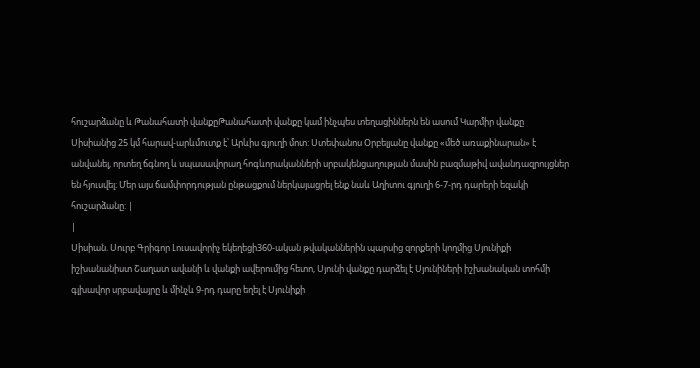հուշարձանը և Թանահատի վանքըԹանահատի վանքը կամ ինչպես տեղացիններն են ասում Կարմիր վանքը Սիսիանից 25 կմ հարավ-արևմուտք է՝ Արևիս գյուղի մոտ: Ստեփանոս Օրբելյանը վանքը «մեծ առաքինարան» է անվանել, որտեղ ճգնող և սպասավորաղ հոգևորականների սրբակենցաղության մասին բազմաթիվ ավանդազրույցներ են հյուսվել։ Մեր այս ճամփորդության ընթացքում ներկայացրել ենք նաև Աղիտու գյուղի 6-7-րդ դարերի եզակի հուշարձանը: |
|
Սիսիան. Սուրբ Գրիգոր Լուսավորիչ եկեղեցի360-ական թվականներին պարսից զորքերի կողմից Սյունիքի իշխանանիստ Շաղատ ավանի և վանքի ավերումից հետո, Սյունի վանքը դարձել է Սյունիների իշխանական տոհմի գլխավոր սրբավայրը և մինչև 9-րդ դարը եղել է Սյունիքի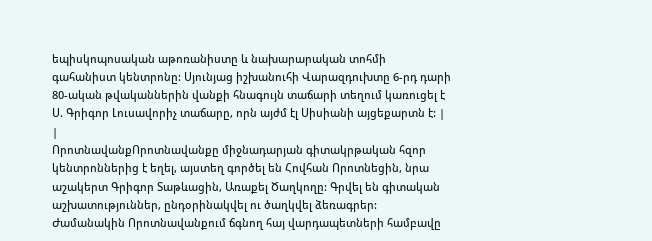եպիսկոպոսական աթոռանիստը և նախարարական տոհմի գահանիստ կենտրոնը: Սյունյաց իշխանուհի Վարազդուխտը 6-րդ դարի 80-ական թվականներին վանքի հնագույն տաճարի տեղում կառուցել է Ս. Գրիգոր Լուսավորիչ տաճարը, որն այժմ էլ Սիսիանի այցեքարտն է: |
|
ՈրոտնավանքՈրոտնավանքը միջնադարյան գիտակրթական հզոր կենտրոններից է եղել, այստեղ գործել են Հովհան Որոտնեցին, նրա աշակերտ Գրիգոր Տաթևացին, Առաքել Ծաղկողը: Գրվել են գիտական աշխատություններ, ընդօրինակվել ու ծաղկվել ձեռագրեր: Ժամանակին Որոտնավանքում ճգնող հայ վարդապետների համբավը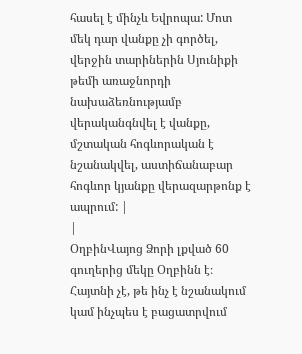հասել է մինչև Եվրոպա: Մոտ մեկ դար վանքը չի գործել, վերջին տարիներին Սյունիքի թեմի առաջնորդի նախաձեռնությամբ վերականգնվել է վանքը, մշտական հոգևորական է նշանակվել, աստիճանաբար հոգևոր կյանքը վերազարթոնք է ապրում: |
|
ՕղբինՎայոց Ձորի լքված 60 գուղերից մեկը Օղբինն է։ Հայտնի չէ, թե ինչ է նշանակում կամ ինչպես է բացատրվում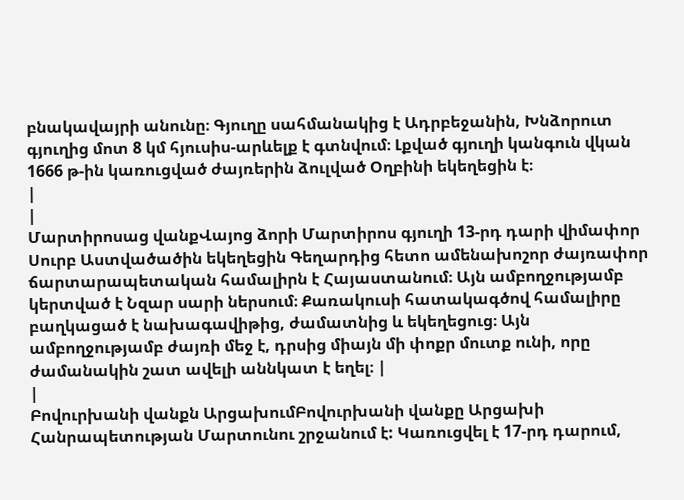բնակավայրի անունը։ Գյուղը սահմանակից է Ադրբեջանին, Խնձորուտ գյուղից մոտ 8 կմ հյուսիս-արևելք է գտնվում։ Լքված գյուղի կանգուն վկան 1666 թ-ին կառուցված ժայռերին ձուլված Օղբինի եկեղեցին է։
|
|
Մարտիրոսաց վանքՎայոց ձորի Մարտիրոս գյուղի 13-րդ դարի վիմափոր Սուրբ Աստվածածին եկեղեցին Գեղարդից հետո ամենախոշոր ժայռափոր ճարտարապետական համալիրն է Հայաստանում։ Այն ամբողջությամբ կերտված է Նզար սարի ներսում։ Քառակուսի հատակագծով համալիրը բաղկացած է նախագավիթից, ժամատնից և եկեղեցուց։ Այն ամբողջությամբ ժայռի մեջ է, դրսից միայն մի փոքր մուտք ունի, որը ժամանակին շատ ավելի աննկատ է եղել։ |
|
Բովուրխանի վանքն ԱրցախումԲովուրխանի վանքը Արցախի Հանրապետության Մարտունու շրջանում է: Կառուցվել է 17-րդ դարում,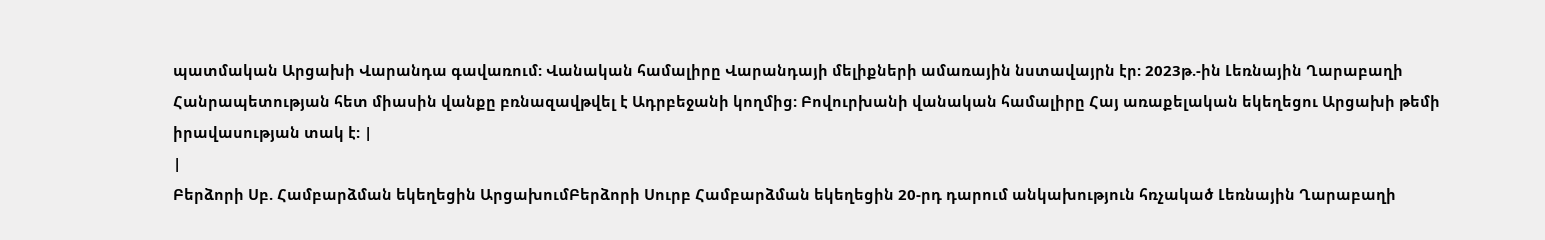պատմական Արցախի Վարանդա գավառում: Վանական համալիրը Վարանդայի մելիքների ամառային նստավայրն էր: 2023թ.-ին Լեռնային Ղարաբաղի Հանրապետության հետ միասին վանքը բռնազավթվել է Ադրբեջանի կողմից: Բովուրխանի վանական համալիրը Հայ առաքելական եկեղեցու Արցախի թեմի իրավասության տակ է: |
|
Բերձորի Սբ. Համբարձման եկեղեցին ԱրցախումԲերձորի Սուրբ Համբարձման եկեղեցին 20-րդ դարում անկախություն հռչակած Լեռնային Ղարաբաղի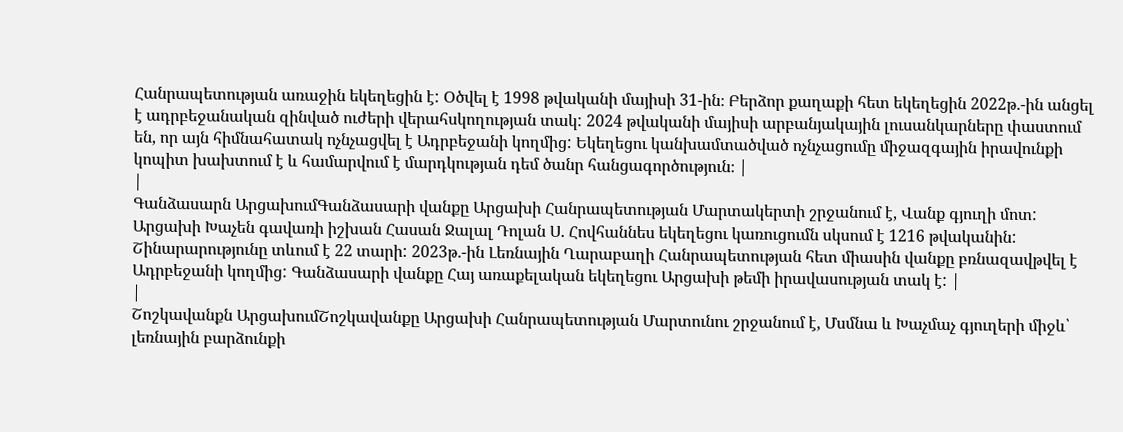Հանրապետության առաջին եկեղեցին է: Օծվել է 1998 թվականի մայիսի 31-ին։ Բերձոր քաղաքի հետ եկեղեցին 2022թ.-ին անցել է ադրբեջանական զինված ուժերի վերահսկողության տակ: 2024 թվականի մայիսի արբանյակային լուսանկարները փաստում են, որ այն հիմնահատակ ոչնչացվել է Ադրբեջանի կողմից: Եկեղեցու կանխամտածված ոչնչացումը միջազգային իրավունքի կոպիտ խախտում է և համարվում է մարդկության դեմ ծանր հանցագործություն։ |
|
Գանձասարն ԱրցախումԳանձասարի վանքը Արցախի Հանրապետության Մարտակերտի շրջանում է, Վանք գյուղի մոտ: Արցախի Խաչեն գավառի իշխան Հասան Ջալալ Դոլան Ս. Հովհաննես եկեղեցու կառուցումն սկսում է 1216 թվականին: Շինարարությունը տևում է 22 տարի: 2023թ.-ին Լեռնային Ղարաբաղի Հանրապետության հետ միասին վանքը բռնազավթվել է Ադրբեջանի կողմից: Գանձասարի վանքը Հայ առաքելական եկեղեցու Արցախի թեմի իրավասության տակ է: |
|
Շոշկավանքն ԱրցախումՇոշկավանքը Արցախի Հանրապետության Մարտունու շրջանում է, Մսմնա և Խաչմաչ գյուղերի միջև՝ լեռնային բարձունքի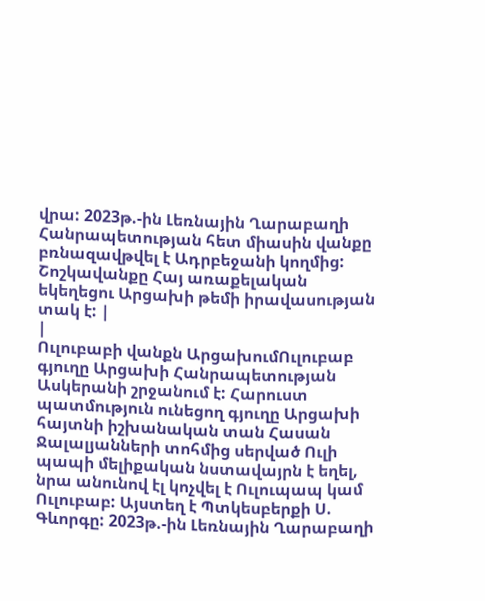վրա: 2023թ.-ին Լեռնային Ղարաբաղի Հանրապետության հետ միասին վանքը բռնազավթվել է Ադրբեջանի կողմից: Շոշկավանքը Հայ առաքելական եկեղեցու Արցախի թեմի իրավասության տակ է: |
|
Ուլուբաբի վանքն ԱրցախումՈւլուբաբ գյուղը Արցախի Հանրապետության Ասկերանի շրջանում է: Հարուստ պատմություն ունեցող գյուղը Արցախի հայտնի իշխանական տան Հասան Ջալալյանների տոհմից սերված Ուլի պապի մելիքական նստավայրն է եղել, նրա անունով էլ կոչվել է Ուլուպապ կամ Ուլուբաբ: Այստեղ է Պտկեսբերքի Ս. Գևորգը: 2023թ.-ին Լեռնային Ղարաբաղի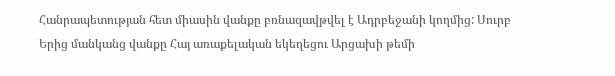Հանրապետության հետ միասին վանքը բռնազավթվել է Ադրբեջանի կողմից: Սուրբ Երից մանկանց վանքը Հայ առաքելական եկեղեցու Արցախի թեմի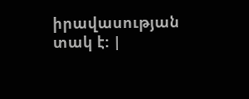իրավասության տակ է: |